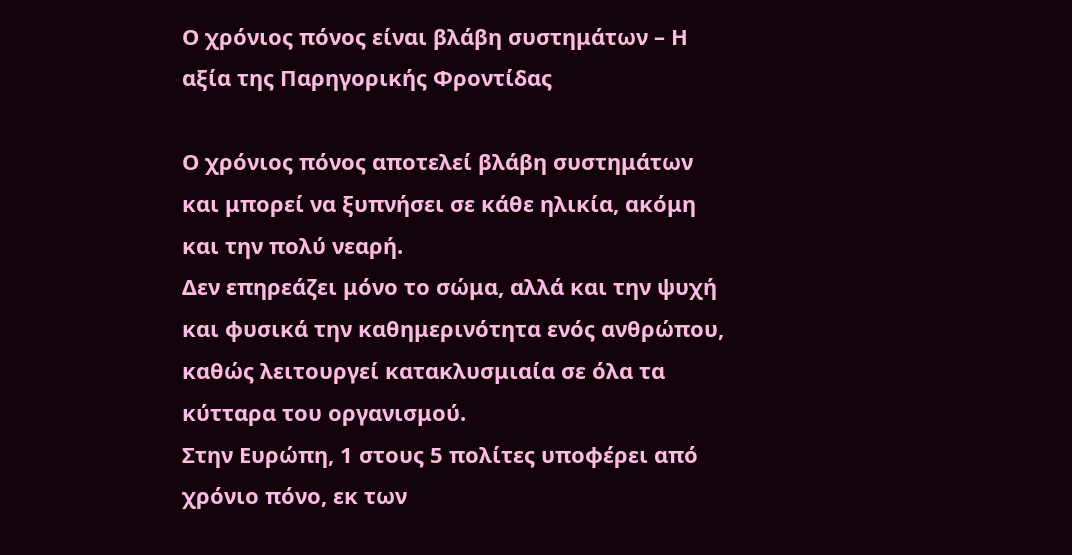Ο χρόνιος πόνος είναι βλάβη συστημάτων – Η αξία της Παρηγορικής Φροντίδας

Ο χρόνιος πόνος αποτελεί βλάβη συστημάτων και μπορεί να ξυπνήσει σε κάθε ηλικία, ακόμη και την πολύ νεαρή.
Δεν επηρεάζει μόνο το σώμα, αλλά και την ψυχή και φυσικά την καθημερινότητα ενός ανθρώπου, καθώς λειτουργεί κατακλυσμιαία σε όλα τα κύτταρα του οργανισμού.
Στην Ευρώπη, 1 στους 5 πολίτες υποφέρει από χρόνιο πόνο, εκ των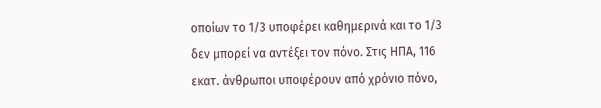οποίων το 1/3 υποφέρει καθημερινά και το 1/3 δεν μπορεί να αντέξει τον πόνο. Στις ΗΠΑ, 116 εκατ. άνθρωποι υποφέρουν από χρόνιο πόνο,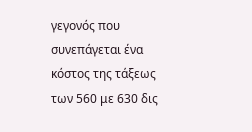γεγονός που συνεπάγεται ένα κόστος της τάξεως των 560 με 630 δις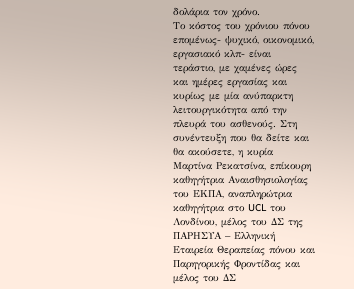δολάρια τον χρόνο.
Το κόστος του χρόνιου πόνου επομένως- ψυχικό, οικονομικό, εργασιακό κλπ- είναι τεράστιο, με χαμένες ώρες και ημέρες εργασίας και κυρίως με μία ανύπαρκτη λειτουργικότητα από την πλευρά του ασθενούς. Στη συνέντευξη που θα δείτε και θα ακούσετε, η κυρία Μαρτίνα Ρεκατσίνα, επίκουρη καθηγήτρια Αναισθησιολογίας του ΕΚΠΑ, αναπληρώτρια καθηγήτρια στο UCL του Λονδίνου, μέλος του ΔΣ της ΠΑΡΗΣΥΑ – Ελληνική Εταιρεία Θεραπείας πόνου και Παρηγορικής Φροντίδας και μέλος του ΔΣ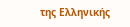της Ελληνικής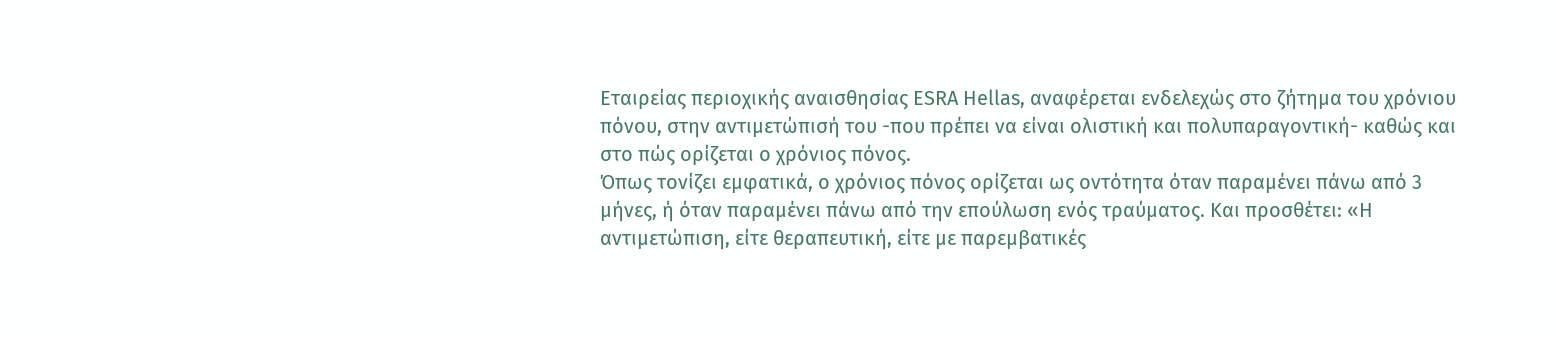Εταιρείας περιοχικής αναισθησίας ESRA Hellas, αναφέρεται ενδελεχώς στο ζήτημα του χρόνιου πόνου, στην αντιμετώπισή του -που πρέπει να είναι ολιστική και πολυπαραγοντική- καθώς και στο πώς ορίζεται ο χρόνιος πόνος.
Όπως τονίζει εμφατικά, ο χρόνιος πόνος ορίζεται ως οντότητα όταν παραμένει πάνω από 3 μήνες, ή όταν παραμένει πάνω από την επούλωση ενός τραύματος. Και προσθέτει: «Η αντιμετώπιση, είτε θεραπευτική, είτε με παρεμβατικές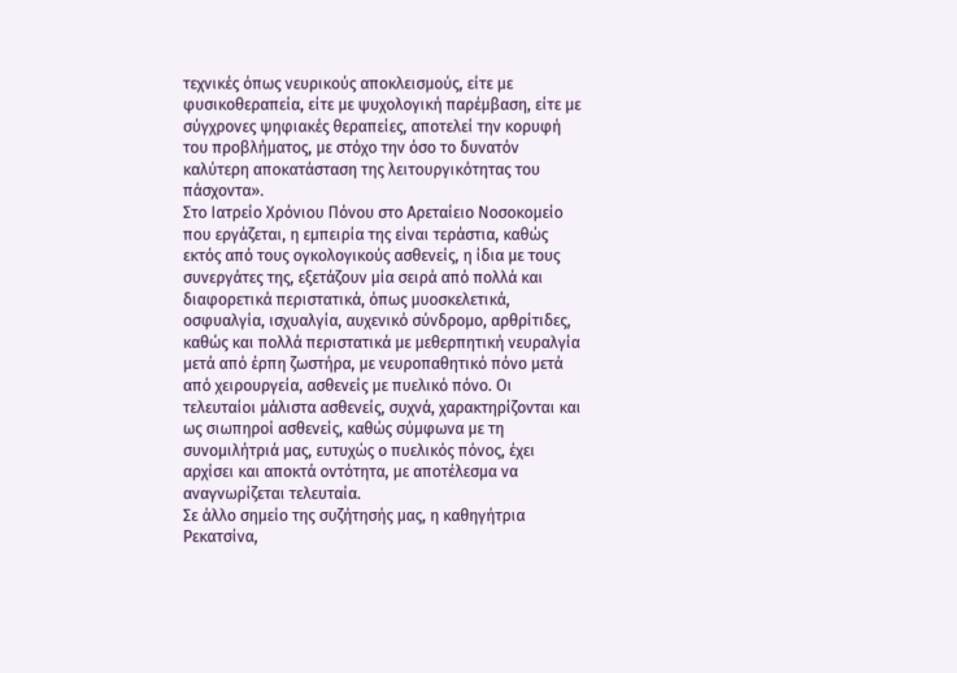τεχνικές όπως νευρικούς αποκλεισμούς, είτε με φυσικοθεραπεία, είτε με ψυχολογική παρέμβαση, είτε με σύγχρονες ψηφιακές θεραπείες, αποτελεί την κορυφή του προβλήματος, με στόχο την όσο το δυνατόν καλύτερη αποκατάσταση της λειτουργικότητας του πάσχοντα».
Στο Ιατρείο Χρόνιου Πόνου στο Αρεταίειο Νοσοκομείο που εργάζεται, η εμπειρία της είναι τεράστια, καθώς εκτός από τους ογκολογικούς ασθενείς, η ίδια με τους συνεργάτες της, εξετάζουν μία σειρά από πολλά και διαφορετικά περιστατικά, όπως μυοσκελετικά, οσφυαλγία, ισχυαλγία, αυχενικό σύνδρομο, αρθρίτιδες, καθώς και πολλά περιστατικά με μεθερπητική νευραλγία μετά από έρπη ζωστήρα, με νευροπαθητικό πόνο μετά από χειρουργεία, ασθενείς με πυελικό πόνο. Οι τελευταίοι μάλιστα ασθενείς, συχνά, χαρακτηρίζονται και ως σιωπηροί ασθενείς, καθώς σύμφωνα με τη συνομιλήτριά μας, ευτυχώς ο πυελικός πόνος, έχει αρχίσει και αποκτά οντότητα, με αποτέλεσμα να αναγνωρίζεται τελευταία.
Σε άλλο σημείο της συζήτησής μας, η καθηγήτρια Ρεκατσίνα,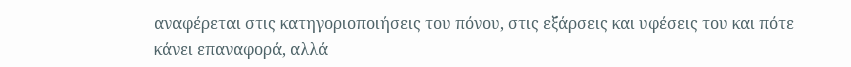αναφέρεται στις κατηγοριοποιήσεις του πόνου, στις εξάρσεις και υφέσεις του και πότε κάνει επαναφορά, αλλά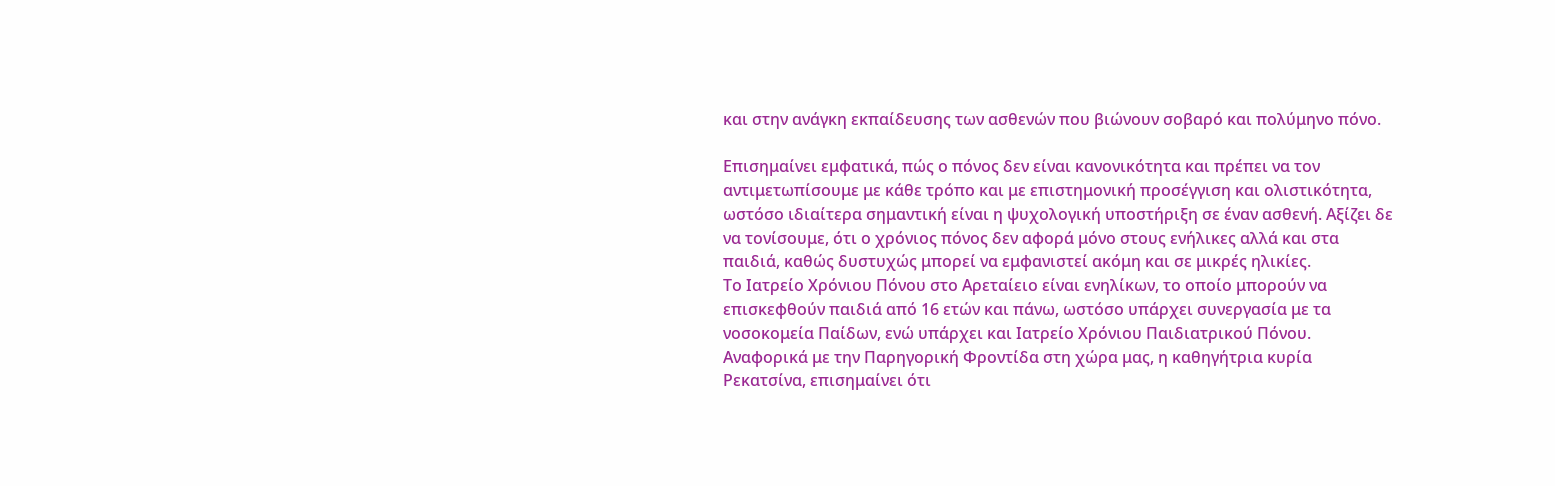και στην ανάγκη εκπαίδευσης των ασθενών που βιώνουν σοβαρό και πολύμηνο πόνο.

Επισημαίνει εμφατικά, πώς ο πόνος δεν είναι κανονικότητα και πρέπει να τον αντιμετωπίσουμε με κάθε τρόπο και με επιστημονική προσέγγιση και ολιστικότητα, ωστόσο ιδιαίτερα σημαντική είναι η ψυχολογική υποστήριξη σε έναν ασθενή. Αξίζει δε να τονίσουμε, ότι ο χρόνιος πόνος δεν αφορά μόνο στους ενήλικες αλλά και στα παιδιά, καθώς δυστυχώς μπορεί να εμφανιστεί ακόμη και σε μικρές ηλικίες.
Το Ιατρείο Χρόνιου Πόνου στο Αρεταίειο είναι ενηλίκων, το οποίο μπορούν να επισκεφθούν παιδιά από 16 ετών και πάνω, ωστόσο υπάρχει συνεργασία με τα νοσοκομεία Παίδων, ενώ υπάρχει και Ιατρείο Χρόνιου Παιδιατρικού Πόνου.
Αναφορικά με την Παρηγορική Φροντίδα στη χώρα μας, η καθηγήτρια κυρία Ρεκατσίνα, επισημαίνει ότι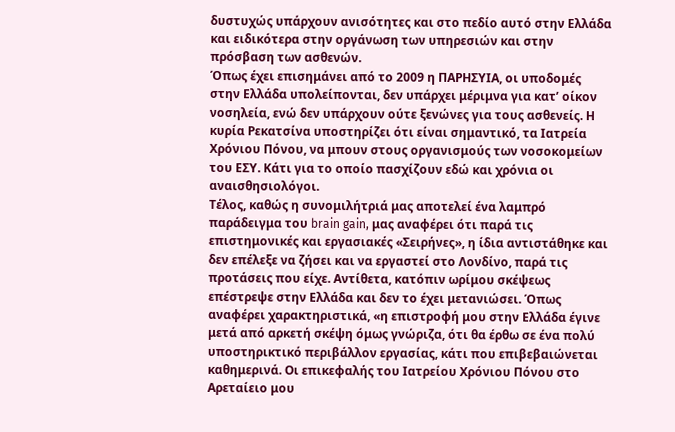δυστυχώς υπάρχουν ανισότητες και στο πεδίο αυτό στην Ελλάδα και ειδικότερα στην οργάνωση των υπηρεσιών και στην πρόσβαση των ασθενών.
Όπως έχει επισημάνει από το 2009 η ΠΑΡΗΣΥΙΑ, οι υποδομές στην Ελλάδα υπολείπονται, δεν υπάρχει μέριμνα για κατ’ οίκον νοσηλεία, ενώ δεν υπάρχουν ούτε ξενώνες για τους ασθενείς. Η κυρία Ρεκατσίνα υποστηρίζει ότι είναι σημαντικό, τα Ιατρεία Χρόνιου Πόνου, να μπουν στους οργανισμούς των νοσοκομείων του ΕΣΥ. Κάτι για το οποίο πασχίζουν εδώ και χρόνια οι αναισθησιολόγοι.
Τέλος, καθώς η συνομιλήτριά μας αποτελεί ένα λαμπρό παράδειγμα του brain gain, μας αναφέρει ότι παρά τις επιστημονικές και εργασιακές «Σειρήνες», η ίδια αντιστάθηκε και δεν επέλεξε να ζήσει και να εργαστεί στο Λονδίνο, παρά τις προτάσεις που είχε. Αντίθετα, κατόπιν ωρίμου σκέψεως επέστρεψε στην Ελλάδα και δεν το έχει μετανιώσει. Όπως αναφέρει χαρακτηριστικά, «η επιστροφή μου στην Ελλάδα έγινε μετά από αρκετή σκέψη όμως γνώριζα, ότι θα έρθω σε ένα πολύ υποστηρικτικό περιβάλλον εργασίας, κάτι που επιβεβαιώνεται καθημερινά. Οι επικεφαλής του Ιατρείου Χρόνιου Πόνου στο Αρεταίειο μου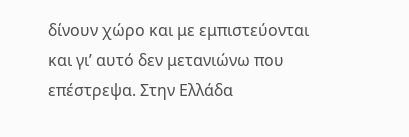δίνουν χώρο και με εμπιστεύονται και γι’ αυτό δεν μετανιώνω που επέστρεψα. Στην Ελλάδα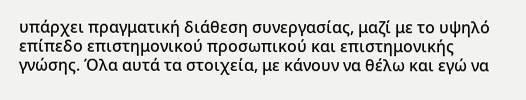υπάρχει πραγματική διάθεση συνεργασίας, μαζί με το υψηλό επίπεδο επιστημονικού προσωπικού και επιστημονικής γνώσης. Όλα αυτά τα στοιχεία, με κάνουν να θέλω και εγώ να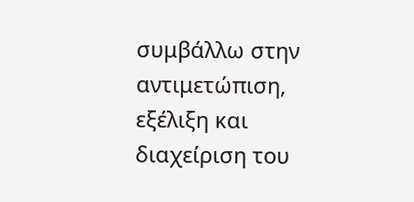συμβάλλω στην αντιμετώπιση, εξέλιξη και διαχείριση του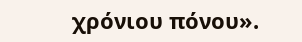χρόνιου πόνου».